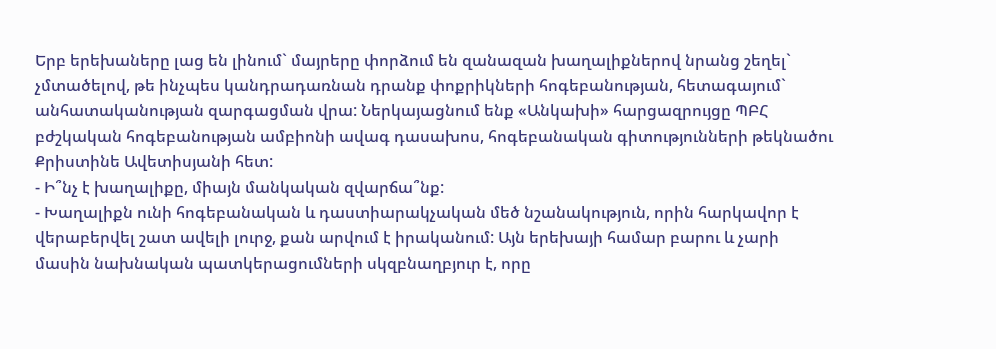Երբ երեխաները լաց են լինում` մայրերը փորձում են զանազան խաղալիքներով նրանց շեղել` չմտածելով, թե ինչպես կանդրադառնան դրանք փոքրիկների հոգեբանության, հետագայում` անհատականության զարգացման վրա: Ներկայացնում ենք «Անկախի» հարցազրույցը ՊԲՀ բժշկական հոգեբանության ամբիոնի ավագ դասախոս, հոգեբանական գիտությունների թեկնածու Քրիստինե Ավետիսյանի հետ:
- Ի՞նչ է խաղալիքը, միայն մանկական զվարճա՞նք:
- Խաղալիքն ունի հոգեբանական և դաստիարակչական մեծ նշանակություն, որին հարկավոր է վերաբերվել շատ ավելի լուրջ, քան արվում է իրականում: Այն երեխայի համար բարու և չարի մասին նախնական պատկերացումների սկզբնաղբյուր է, որը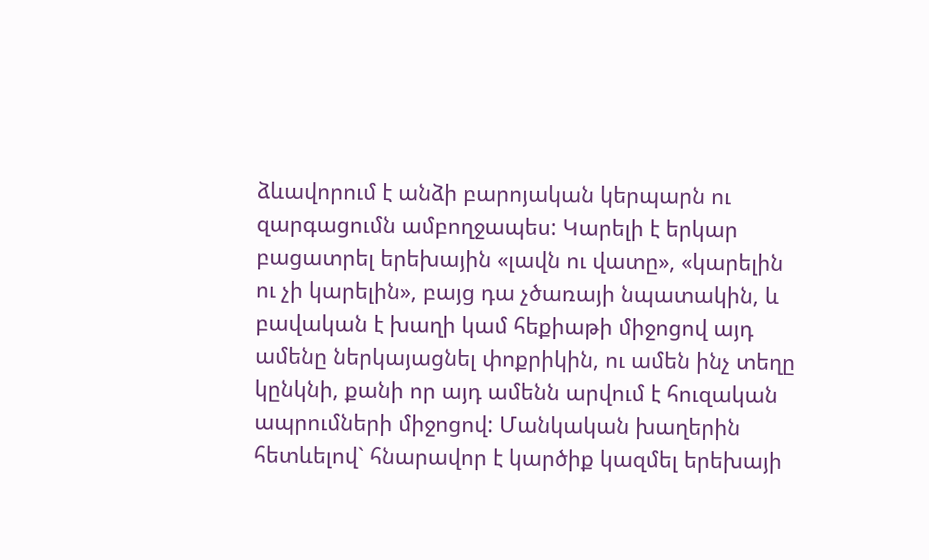ձևավորում է անձի բարոյական կերպարն ու զարգացումն ամբողջապես: Կարելի է երկար բացատրել երեխային «լավն ու վատը», «կարելին ու չի կարելին», բայց դա չծառայի նպատակին, և բավական է խաղի կամ հեքիաթի միջոցով այդ ամենը ներկայացնել փոքրիկին, ու ամեն ինչ տեղը կընկնի, քանի որ այդ ամենն արվում է հուզական ապրումների միջոցով: Մանկական խաղերին հետևելով` հնարավոր է կարծիք կազմել երեխայի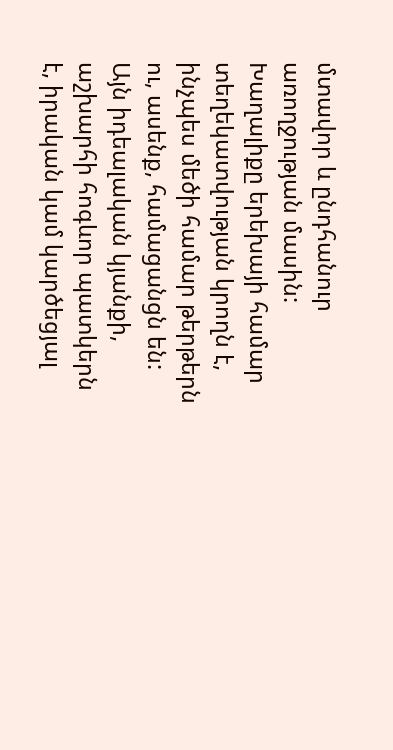մտավոր և ընդհանուր առողջության մասին: Խաղալիքը երեխայի համար տեղեկատվության կրողն է, ինչպես մեծի համար թերթերն ու, ասենք, համացանցն են: Այն իդեալական կյանքի, աշխարհի հոգևոր պատկերն է, իրական կամ կարծեցյալ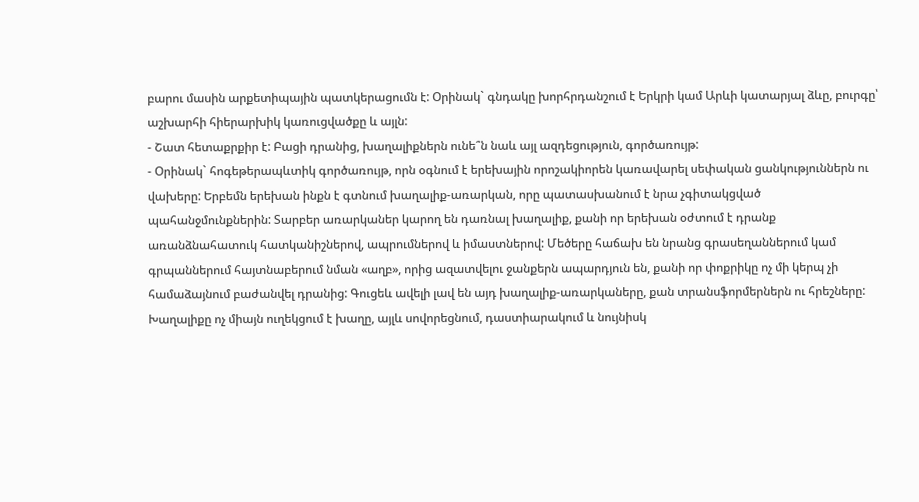բարու մասին արքետիպային պատկերացումն է: Օրինակ` գնդակը խորհրդանշում է Երկրի կամ Արևի կատարյալ ձևը, բուրգը՝ աշխարհի հիերարխիկ կառուցվածքը և այլն:
- Շատ հետաքրքիր է: Բացի դրանից, խաղալիքներն ունե՞ն նաև այլ ազդեցություն, գործառույթ:
- Օրինակ` հոգեթերապևտիկ գործառույթ, որն օգնում է երեխային որոշակիորեն կառավարել սեփական ցանկություններն ու վախերը: Երբեմն երեխան ինքն է գտնում խաղալիք-առարկան, որը պատասխանում է նրա չգիտակցված պահանջմունքներին: Տարբեր առարկաներ կարող են դառնալ խաղալիք, քանի որ երեխան օժտում է դրանք առանձնահատուկ հատկանիշներով, ապրումներով և իմաստներով: Մեծերը հաճախ են նրանց գրասեղաններում կամ գրպաններում հայտնաբերում նման «աղբ», որից ազատվելու ջանքերն ապարդյուն են, քանի որ փոքրիկը ոչ մի կերպ չի համաձայնում բաժանվել դրանից: Գուցեև ավելի լավ են այդ խաղալիք-առարկաները, քան տրանսֆորմերներն ու հրեշները: Խաղալիքը ոչ միայն ուղեկցում է խաղը, այլև սովորեցնում, դաստիարակում և նույնիսկ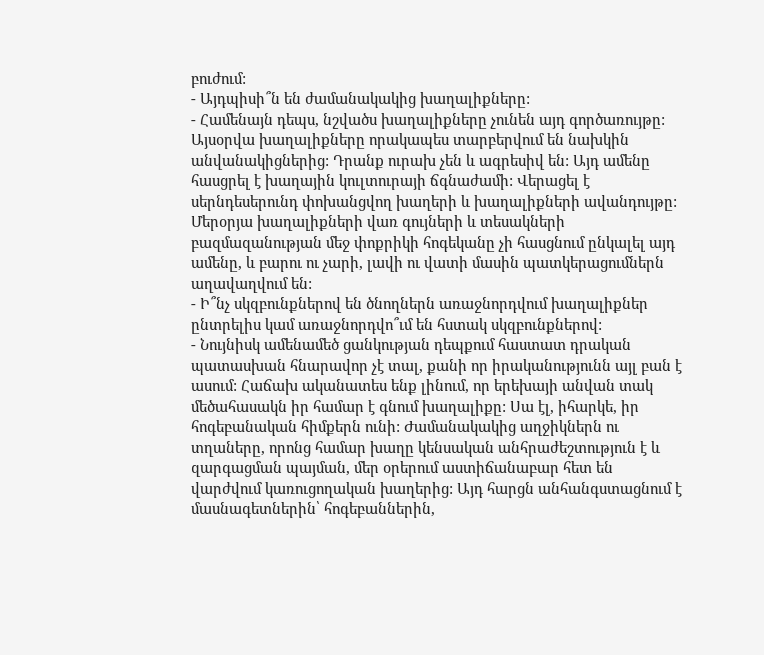բուժում:
- Այդպիսի՞ն են ժամանակակից խաղալիքները:
- Համենայն դեպս, նշվածս խաղալիքները չունեն այդ գործառույթը: Այսօրվա խաղալիքները որակապես տարբերվում են նախկին անվանակիցներից: Դրանք ուրախ չեն և ագրեսիվ են: Այդ ամենը հասցրել է խաղային կուլտուրայի ճգնաժամի: Վերացել է սերնդեսերունդ փոխանցվող խաղերի և խաղալիքների ավանդույթը: Մերօրյա խաղալիքների վառ գույների և տեսակների բազմազանության մեջ փոքրիկի հոգեկանը չի հասցնում ընկալել այդ ամենը, և բարու ու չարի, լավի ու վատի մասին պատկերացումներն աղավաղվում են:
- Ի՞նչ սկզբունքներով են ծնողներն առաջնորդվում խաղալիքներ ընտրելիս կամ առաջնորդվո՞ւմ են հստակ սկզբունքներով:
- Նույնիսկ ամենամեծ ցանկության դեպքում հաստատ դրական պատասխան հնարավոր չէ տալ, քանի որ իրականությունն այլ բան է ասում: Հաճախ ականատես ենք լինում, որ երեխայի անվան տակ մեծահասակն իր համար է գնում խաղալիքը: Սա էլ, իհարկե, իր հոգեբանական հիմքերն ունի: Ժամանակակից աղջիկներն ու տղաները, որոնց համար խաղը կենսական անհրաժեշտություն է և զարգացման պայման, մեր օրերում աստիճանաբար հետ են վարժվում կառուցողական խաղերից: Այդ հարցն անհանգստացնում է մասնագետներին՝ հոգեբաններին,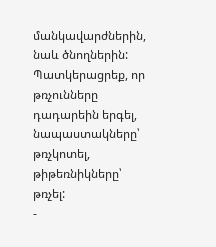մանկավարժներին, նաև ծնողներին: Պատկերացրեք, որ թռչունները դադարեին երգել, նապաստակները՝ թռչկոտել, թիթեռնիկները՝ թռչել:
-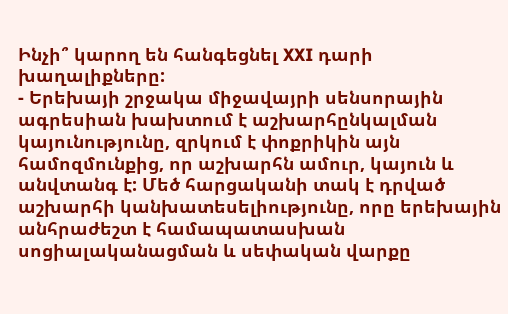Ինչի՞ կարող են հանգեցնել XXI դարի խաղալիքները:
- Երեխայի շրջակա միջավայրի սենսորային ագրեսիան խախտում է աշխարհընկալման կայունությունը, զրկում է փոքրիկին այն համոզմունքից, որ աշխարհն ամուր, կայուն և անվտանգ է: Մեծ հարցականի տակ է դրված աշխարհի կանխատեսելիությունը, որը երեխային անհրաժեշտ է համապատասխան սոցիալականացման և սեփական վարքը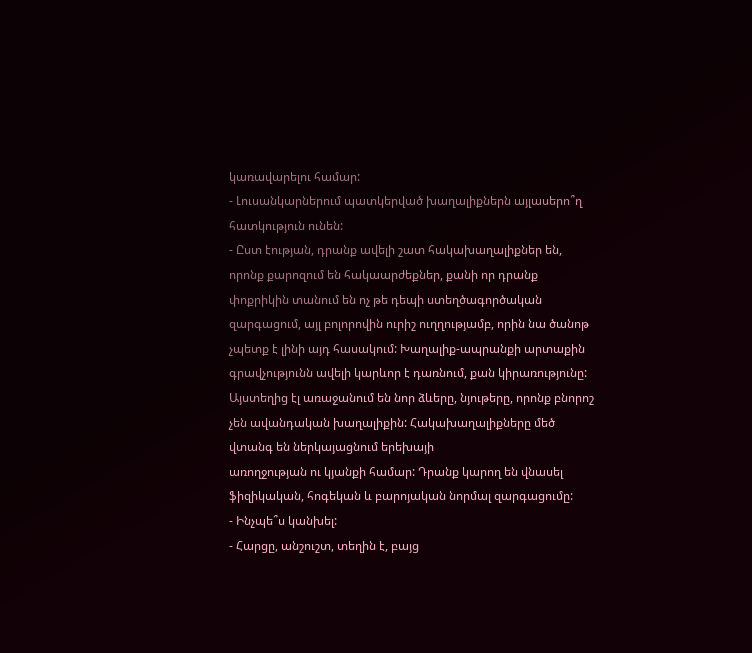կառավարելու համար:
- Լուսանկարներում պատկերված խաղալիքներն այլասերո՞ղ հատկություն ունեն:
- Ըստ էության, դրանք ավելի շատ հակախաղալիքներ են, որոնք քարոզում են հակաարժեքներ, քանի որ դրանք փոքրիկին տանում են ոչ թե դեպի ստեղծագործական զարգացում, այլ բոլորովին ուրիշ ուղղությամբ, որին նա ծանոթ չպետք է լինի այդ հասակում: Խաղալիք-ապրանքի արտաքին գրավչությունն ավելի կարևոր է դառնում, քան կիրառությունը: Այստեղից էլ առաջանում են նոր ձևերը, նյութերը, որոնք բնորոշ չեն ավանդական խաղալիքին: Հակախաղալիքները մեծ վտանգ են ներկայացնում երեխայի
առողջության ու կյանքի համար: Դրանք կարող են վնասել ֆիզիկական, հոգեկան և բարոյական նորմալ զարգացումը:
- Ինչպե՞ս կանխել:
- Հարցը, անշուշտ, տեղին է, բայց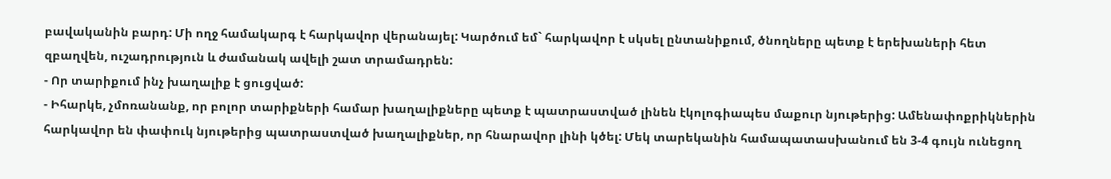բավականին բարդ: Մի ողջ համակարգ է հարկավոր վերանայել: Կարծում եմ` հարկավոր է սկսել ընտանիքում, ծնողները պետք է երեխաների հետ զբաղվեն, ուշադրություն և ժամանակ ավելի շատ տրամադրեն:
- Որ տարիքում ինչ խաղալիք է ցուցված:
- Իհարկե, չմոռանանք, որ բոլոր տարիքների համար խաղալիքները պետք է պատրաստված լինեն էկոլոգիապես մաքուր նյութերից: Ամենափոքրիկներին հարկավոր են փափուկ նյութերից պատրաստված խաղալիքներ, որ հնարավոր լինի կծել: Մեկ տարեկանին համապատասխանում են 3-4 գույն ունեցող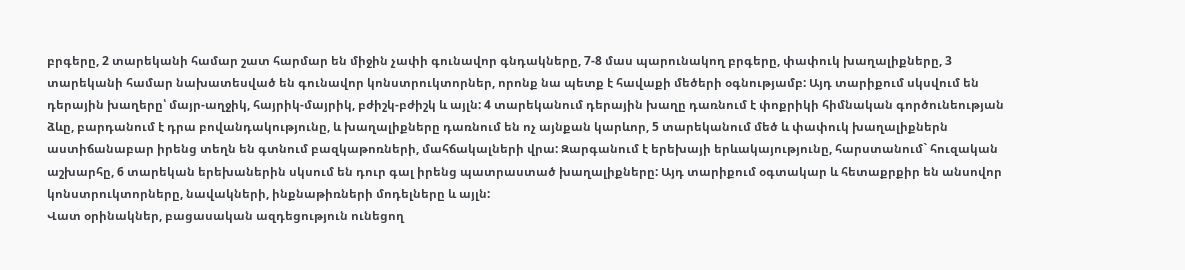բրգերը, 2 տարեկանի համար շատ հարմար են միջին չափի գունավոր գնդակները, 7-8 մաս պարունակող բրգերը, փափուկ խաղալիքները, 3 տարեկանի համար նախատեսված են գունավոր կոնստրուկտորներ, որոնք նա պետք է հավաքի մեծերի օգնությամբ: Այդ տարիքում սկսվում են դերային խաղերը՝ մայր-աղջիկ, հայրիկ-մայրիկ, բժիշկ-բժիշկ և այլն: 4 տարեկանում դերային խաղը դառնում է փոքրիկի հիմնական գործունեության ձևը, բարդանում է դրա բովանդակությունը, և խաղալիքները դառնում են ոչ այնքան կարևոր, 5 տարեկանում մեծ և փափուկ խաղալիքներն աստիճանաբար իրենց տեղն են գտնում բազկաթոռների, մահճակալների վրա: Զարգանում է երեխայի երևակայությունը, հարստանում` հուզական աշխարհը, 6 տարեկան երեխաներին սկսում են դուր գալ իրենց պատրաստած խաղալիքները: Այդ տարիքում օգտակար և հետաքրքիր են անսովոր կոնստրուկտորները, նավակների, ինքնաթիռների մոդելները և այլն:
Վատ օրինակներ, բացասական ազդեցություն ունեցող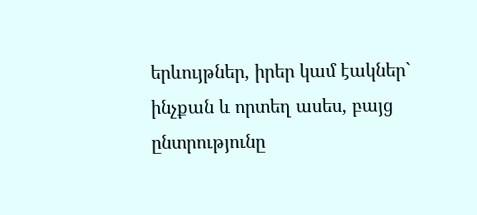երևույթներ, իրեր կամ էակներ` ինչքան և որտեղ ասես, բայց ընտրությունը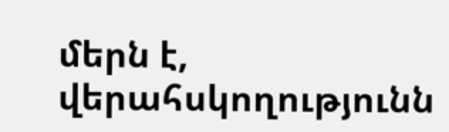մերն է, վերահսկողությունն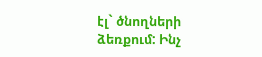էլ` ծնողների ձեռքում: Ինչ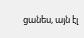ցանես, այն էլ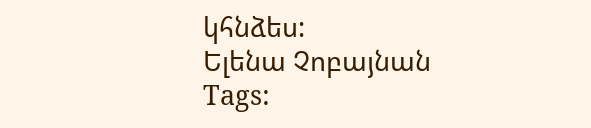կհնձես:
Ելենա Չոբայնան
Tags: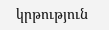կրթություն